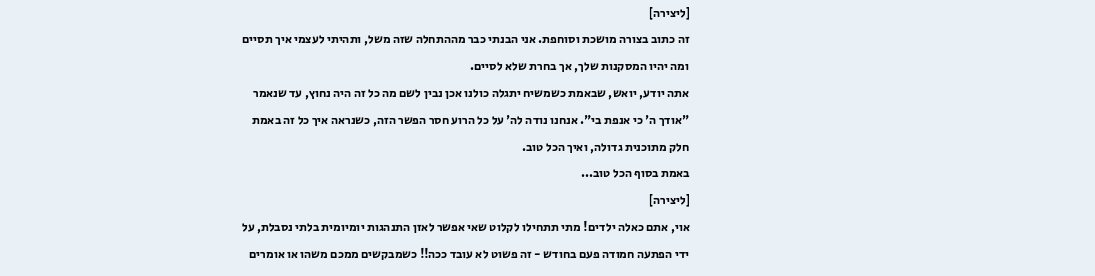[ליצירה]
זה כתוב בצורה מושכת וסוחפת. אני הבנתי כבר מההתחלה שזה משל, ותהיתי לעצמי איך תסיים ומה יהיו המסקנות שלך, אך בחרת שלא לסיים.
אתה יודע, יואש, שבאמת כשמשיח יתגלה כולנו אכן נבין לשם מה כל זה היה נחוץ, עד שנאמר "אודך ה' כי אנפת בי". אנחנו נודה לה' על כל הרוע חסר הפשר הזה, כשנראה איך כל זה באמת חלק מתוכנית גדולה, ואיך הכל טוב.
באמת בסוף הכל טוב...
[ליצירה]
אוי, אתם כאלה ילדים! מתי תתחילו לקלוט שאי אפשר לאזן התנהגות יומיומית בלתי נסבלת, על ידי הפתעה חמודה פעם בחודש - זה פשוט לא עובד ככה!! כשמבקשים ממכם משהו או אומרים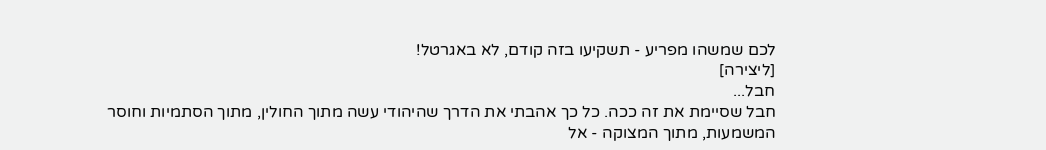לכם שמשהו מפריע - תשקיעו בזה קודם, לא באגרטל!
[ליצירה]
חבל...
חבל שסיימת את זה ככה. כל כך אהבתי את הדרך שהיהודי עשה מתוך החולין, מתוך הסתמיות וחוסר המשמעות, מתוך המצוקה - אל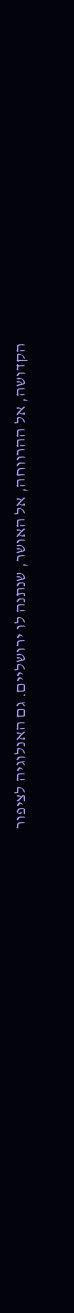הקדושה, אל ההרווחה, אל האושר, שנתנה לו ירושליים. גם האנלוגיה לציפור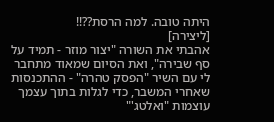היתה טובה. למה הרסת??!!
[ליצירה]
אהבתי את השורה "יצור מוזר - תמיד על סף שבירה", ואת הסיום שמאוד מתחבר לי עם השיר "הפסק טהרה" - ההתכנסות שאחרי המשבר, כדי לגלות בתוך עצמך עוצמות "ואלטג'"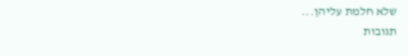שלא חלמת עליהן...
תגובות